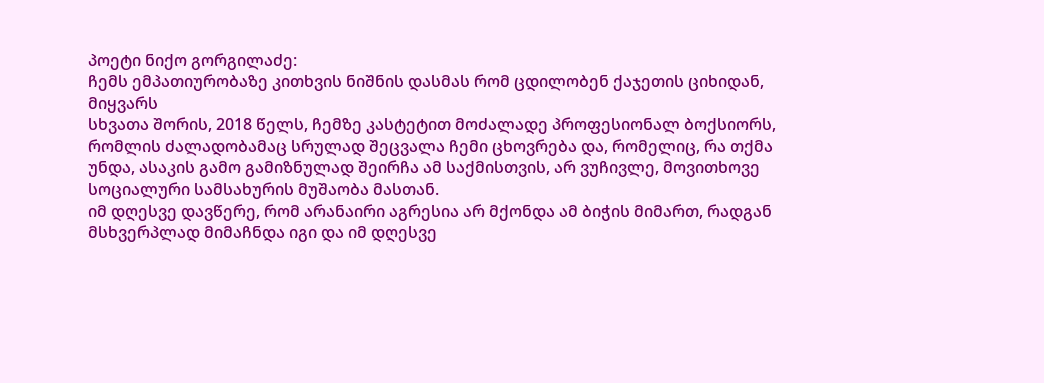პოეტი ნიქო გორგილაძე:
ჩემს ემპათიურობაზე კითხვის ნიშნის დასმას რომ ცდილობენ ქაჯეთის ციხიდან, მიყვარს
სხვათა შორის, 2018 წელს, ჩემზე კასტეტით მოძალადე პროფესიონალ ბოქსიორს, რომლის ძალადობამაც სრულად შეცვალა ჩემი ცხოვრება და, რომელიც, რა თქმა უნდა, ასაკის გამო გამიზნულად შეირჩა ამ საქმისთვის, არ ვუჩივლე, მოვითხოვე სოციალური სამსახურის მუშაობა მასთან.
იმ დღესვე დავწერე, რომ არანაირი აგრესია არ მქონდა ამ ბიჭის მიმართ, რადგან მსხვერპლად მიმაჩნდა იგი და იმ დღესვე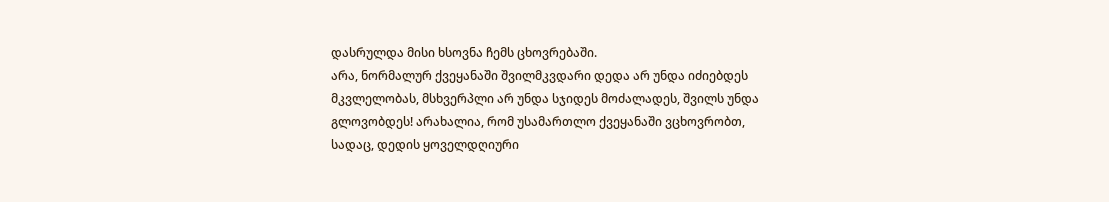დასრულდა მისი ხსოვნა ჩემს ცხოვრებაში.
არა, ნორმალურ ქვეყანაში შვილმკვდარი დედა არ უნდა იძიებდეს მკვლელობას, მსხვერპლი არ უნდა სჯიდეს მოძალადეს, შვილს უნდა გლოვობდეს! არახალია, რომ უსამართლო ქვეყანაში ვცხოვრობთ, სადაც, დედის ყოველდღიური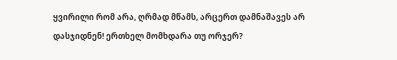ყვირილი რომ არა, ღრმად მწამს, არცერთ დამნაშავეს არ დასჯიდნენ! ერთხელ მომხდარა თუ ორჯერ?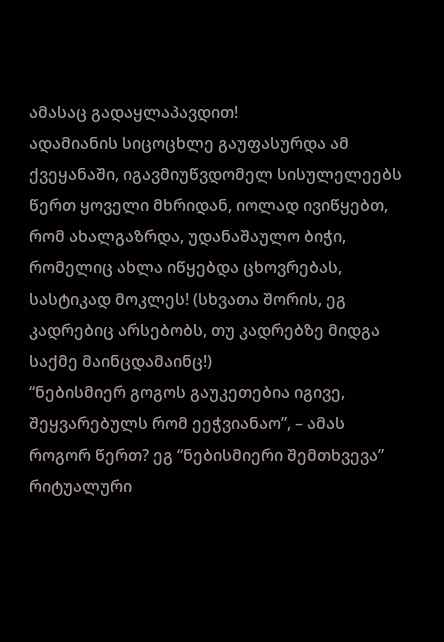ამასაც გადაყლაპავდით!
ადამიანის სიცოცხლე გაუფასურდა ამ ქვეყანაში, იგავმიუწვდომელ სისულელეებს წერთ ყოველი მხრიდან, იოლად ივიწყებთ, რომ ახალგაზრდა, უდანაშაულო ბიჭი, რომელიც ახლა იწყებდა ცხოვრებას, სასტიკად მოკლეს! (სხვათა შორის, ეგ კადრებიც არსებობს, თუ კადრებზე მიდგა საქმე მაინცდამაინც!)
“ნებისმიერ გოგოს გაუკეთებია იგივე, შეყვარებულს რომ ეეჭვიანაო”, – ამას როგორ წერთ? ეგ “ნებისმიერი შემთხვევა” რიტუალური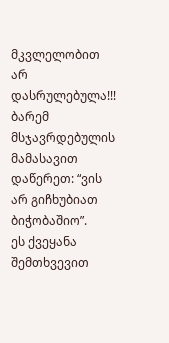მკვლელობით არ დასრულებულა!!! ბარემ მსჯავრდებულის მამასავით დაწერეთ: “ვის არ გიჩხუბიათ ბიჭობაშიო”.
ეს ქვეყანა შემთხვევით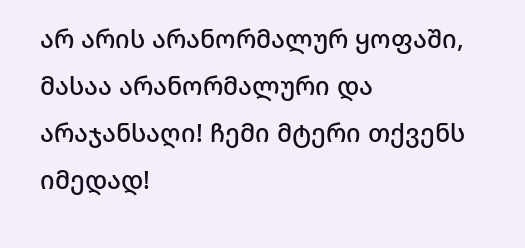არ არის არანორმალურ ყოფაში, მასაა არანორმალური და არაჯანსაღი! ჩემი მტერი თქვენს იმედად!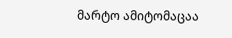მარტო ამიტომაცაა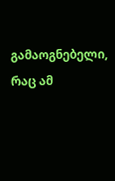გამაოგნებელი, რაც ამ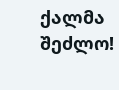ქალმა შეძლო!